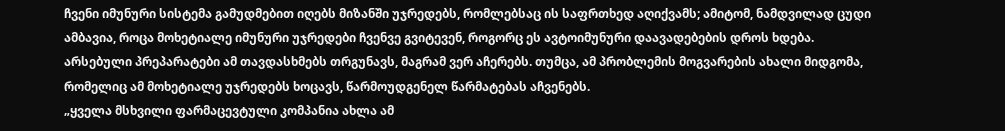ჩვენი იმუნური სისტემა გამუდმებით იღებს მიზანში უჯრედებს, რომლებსაც ის საფრთხედ აღიქვამს; ამიტომ, ნამდვილად ცუდი ამბავია, როცა მოხეტიალე იმუნური უჯრედები ჩვენვე გვიტევენ, როგორც ეს ავტოიმუნური დაავადებების დროს ხდება. არსებული პრეპარატები ამ თავდასხმებს თრგუნავს, მაგრამ ვერ აჩერებს. თუმცა, ამ პრობლემის მოგვარების ახალი მიდგომა, რომელიც ამ მოხეტიალე უჯრედებს ხოცავს, წარმოუდგენელ წარმატებას აჩვენებს.
„ყველა მსხვილი ფარმაცევტული კომპანია ახლა ამ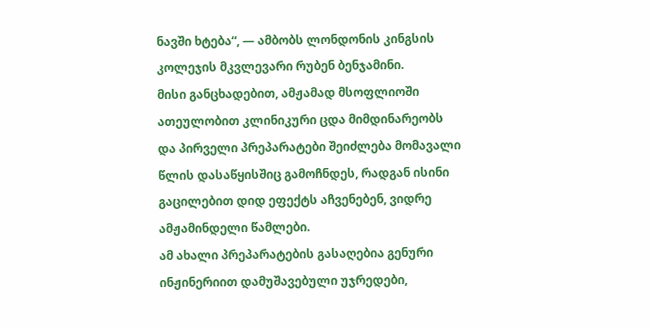ნავში ხტება“, — ამბობს ლონდონის კინგსის კოლეჯის მკვლევარი რუბენ ბენჯამინი.
მისი განცხადებით, ამჟამად მსოფლიოში ათეულობით კლინიკური ცდა მიმდინარეობს და პირველი პრეპარატები შეიძლება მომავალი წლის დასაწყისშიც გამოჩნდეს, რადგან ისინი გაცილებით დიდ ეფექტს აჩვენებენ, ვიდრე ამჟამინდელი წამლები.
ამ ახალი პრეპარატების გასაღებია გენური ინჟინერიით დამუშავებული უჯრედები,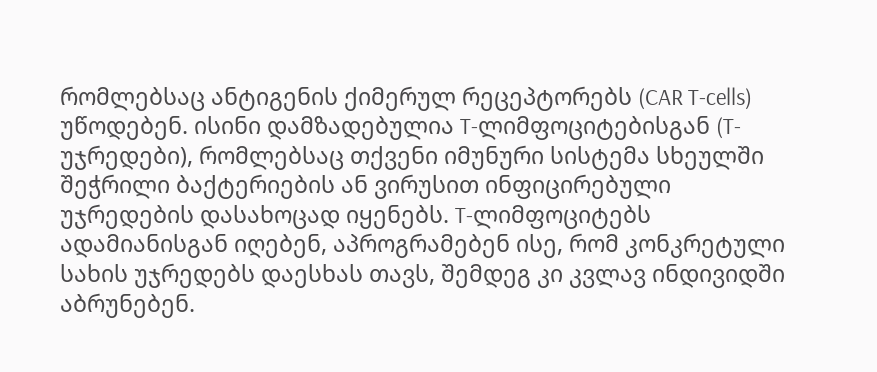რომლებსაც ანტიგენის ქიმერულ რეცეპტორებს (CAR T-cells) უწოდებენ. ისინი დამზადებულია T-ლიმფოციტებისგან (T-უჯრედები), რომლებსაც თქვენი იმუნური სისტემა სხეულში შეჭრილი ბაქტერიების ან ვირუსით ინფიცირებული უჯრედების დასახოცად იყენებს. T-ლიმფოციტებს ადამიანისგან იღებენ, აპროგრამებენ ისე, რომ კონკრეტული სახის უჯრედებს დაესხას თავს, შემდეგ კი კვლავ ინდივიდში აბრუნებენ.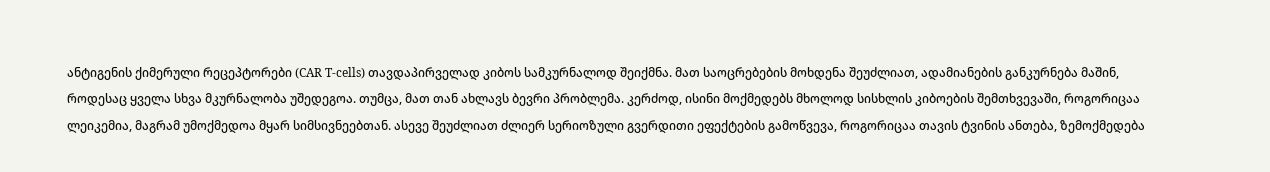ანტიგენის ქიმერული რეცეპტორები (CAR T-cells) თავდაპირველად კიბოს სამკურნალოდ შეიქმნა. მათ საოცრებების მოხდენა შეუძლიათ, ადამიანების განკურნება მაშინ, როდესაც ყველა სხვა მკურნალობა უშედეგოა. თუმცა, მათ თან ახლავს ბევრი პრობლემა. კერძოდ, ისინი მოქმედებს მხოლოდ სისხლის კიბოების შემთხვევაში, როგორიცაა ლეიკემია, მაგრამ უმოქმედოა მყარ სიმსივნეებთან. ასევე შეუძლიათ ძლიერ სერიოზული გვერდითი ეფექტების გამოწვევა, როგორიცაა თავის ტვინის ანთება, ზემოქმედება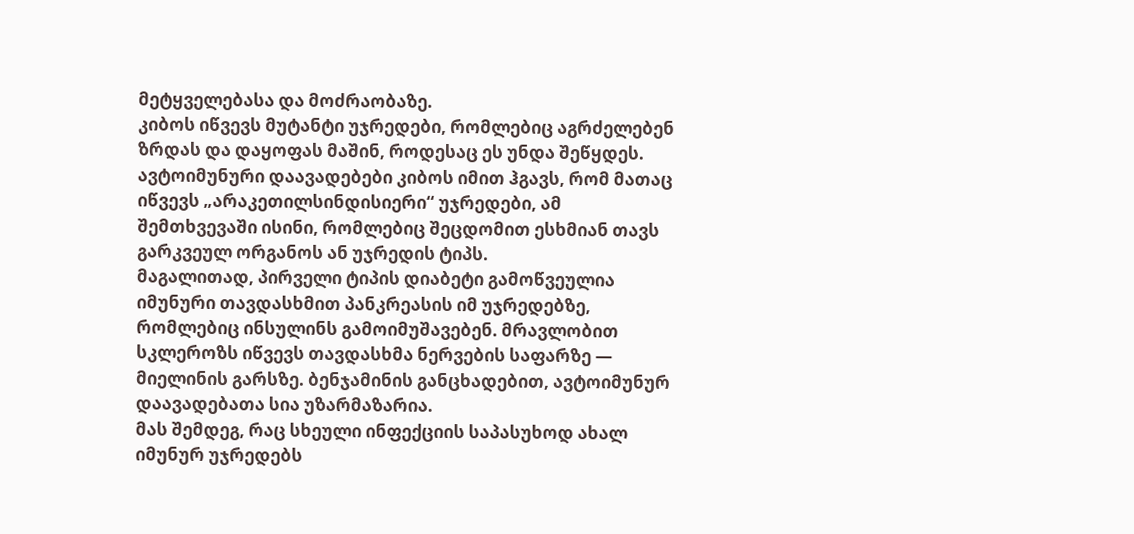მეტყველებასა და მოძრაობაზე.
კიბოს იწვევს მუტანტი უჯრედები, რომლებიც აგრძელებენ ზრდას და დაყოფას მაშინ, როდესაც ეს უნდა შეწყდეს. ავტოიმუნური დაავადებები კიბოს იმით ჰგავს, რომ მათაც იწვევს „არაკეთილსინდისიერი“ უჯრედები, ამ შემთხვევაში ისინი, რომლებიც შეცდომით ესხმიან თავს გარკვეულ ორგანოს ან უჯრედის ტიპს.
მაგალითად, პირველი ტიპის დიაბეტი გამოწვეულია იმუნური თავდასხმით პანკრეასის იმ უჯრედებზე, რომლებიც ინსულინს გამოიმუშავებენ. მრავლობით სკლეროზს იწვევს თავდასხმა ნერვების საფარზე — მიელინის გარსზე. ბენჯამინის განცხადებით, ავტოიმუნურ დაავადებათა სია უზარმაზარია.
მას შემდეგ, რაც სხეული ინფექციის საპასუხოდ ახალ იმუნურ უჯრედებს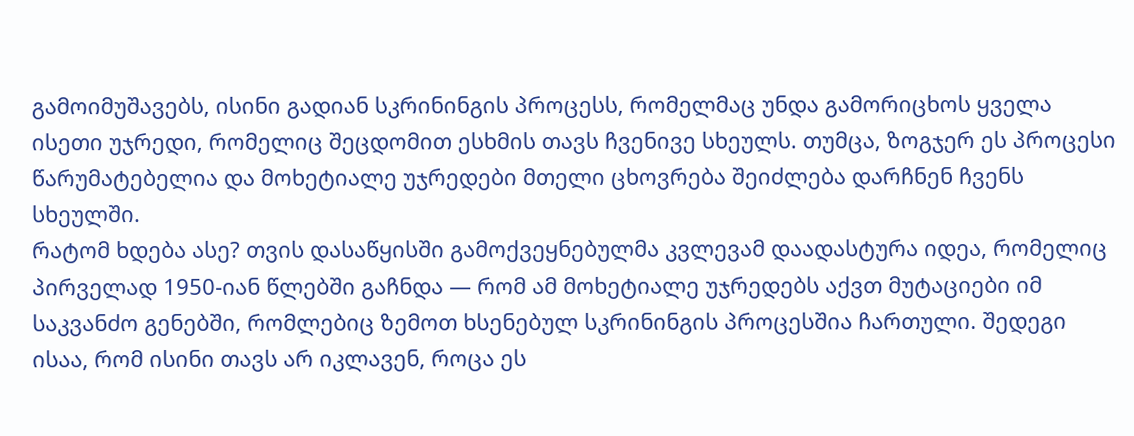გამოიმუშავებს, ისინი გადიან სკრინინგის პროცესს, რომელმაც უნდა გამორიცხოს ყველა ისეთი უჯრედი, რომელიც შეცდომით ესხმის თავს ჩვენივე სხეულს. თუმცა, ზოგჯერ ეს პროცესი წარუმატებელია და მოხეტიალე უჯრედები მთელი ცხოვრება შეიძლება დარჩნენ ჩვენს სხეულში.
რატომ ხდება ასე? თვის დასაწყისში გამოქვეყნებულმა კვლევამ დაადასტურა იდეა, რომელიც პირველად 1950-იან წლებში გაჩნდა — რომ ამ მოხეტიალე უჯრედებს აქვთ მუტაციები იმ საკვანძო გენებში, რომლებიც ზემოთ ხსენებულ სკრინინგის პროცესშია ჩართული. შედეგი ისაა, რომ ისინი თავს არ იკლავენ, როცა ეს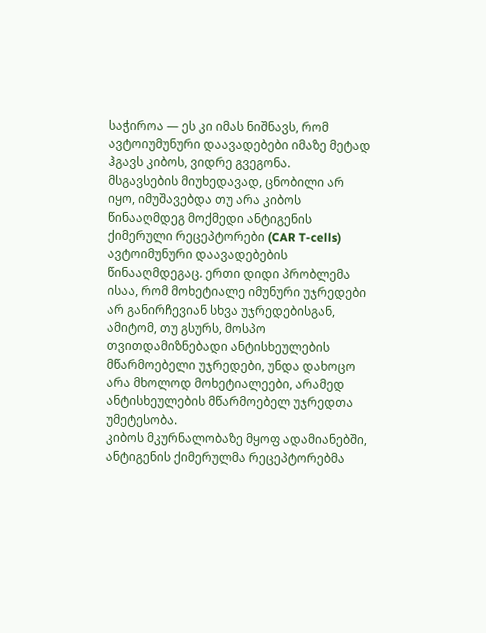საჭიროა — ეს კი იმას ნიშნავს, რომ ავტოიუმუნური დაავადებები იმაზე მეტად ჰგავს კიბოს, ვიდრე გვეგონა.
მსგავსების მიუხედავად, ცნობილი არ იყო, იმუშავებდა თუ არა კიბოს წინააღმდეგ მოქმედი ანტიგენის ქიმერული რეცეპტორები (CAR T-cells) ავტოიმუნური დაავადებების წინააღმდეგაც. ერთი დიდი პრობლემა ისაა, რომ მოხეტიალე იმუნური უჯრედები არ განირჩევიან სხვა უჯრედებისგან, ამიტომ, თუ გსურს, მოსპო თვითდამიზნებადი ანტისხეულების მწარმოებელი უჯრედები, უნდა დახოცო არა მხოლოდ მოხეტიალეები, არამედ ანტისხეულების მწარმოებელ უჯრედთა უმეტესობა.
კიბოს მკურნალობაზე მყოფ ადამიანებში, ანტიგენის ქიმერულმა რეცეპტორებმა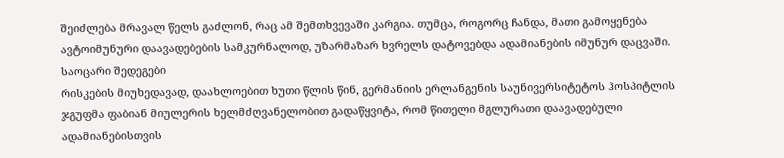შეიძლება მრავალ წელს გაძლონ, რაც ამ შემთხვევაში კარგია. თუმცა, როგორც ჩანდა, მათი გამოყენება ავტოიმუნური დაავადებების სამკურნალოდ, უზარმაზარ ხვრელს დატოვებდა ადამიანების იმუნურ დაცვაში.
საოცარი შედეგები
რისკების მიუხედავად, დაახლოებით ხუთი წლის წინ, გერმანიის ერლანგენის საუნივერსიტეტოს ჰოსპიტლის ჯგუფმა ფაბიან მიულერის ხელმძღვანელობით გადაწყვიტა, რომ წითელი მგლურათი დაავადებული ადამიანებისთვის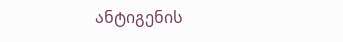ანტიგენის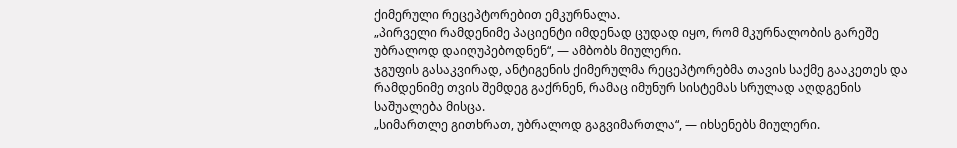ქიმერული რეცეპტორებით ემკურნალა.
„პირველი რამდენიმე პაციენტი იმდენად ცუდად იყო, რომ მკურნალობის გარეშე უბრალოდ დაიღუპებოდნენ“, — ამბობს მიულერი.
ჯგუფის გასაკვირად, ანტიგენის ქიმერულმა რეცეპტორებმა თავის საქმე გააკეთეს და რამდენიმე თვის შემდეგ გაქრნენ, რამაც იმუნურ სისტემას სრულად აღდგენის საშუალება მისცა.
„სიმართლე გითხრათ, უბრალოდ გაგვიმართლა“, — იხსენებს მიულერი.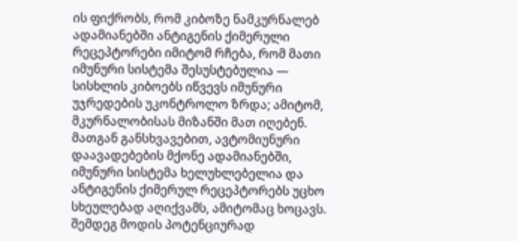ის ფიქრობს, რომ კიბოზე ნამკურნალებ ადამიანებში ანტიგენის ქიმერული რეცეპტორები იმიტომ რჩება, რომ მათი იმუნური სისტემა შესუსტებულია — სისხლის კიბოებს იწვევს იმუნური უჯრედების უკონტროლო ზრდა; ამიტომ, მკურნალობისას მიზანში მათ იღებენ. მათგან განსხვავებით, ავტომიუნური დაავადებების მქონე ადამიანებში, იმუნური სისტემა ხელუხლებელია და ანტიგენის ქიმერულ რეცეპტორებს უცხო სხეულებად აღიქვამს, ამიტომაც ხოცავს.
შემდეგ მოდის პოტენციურად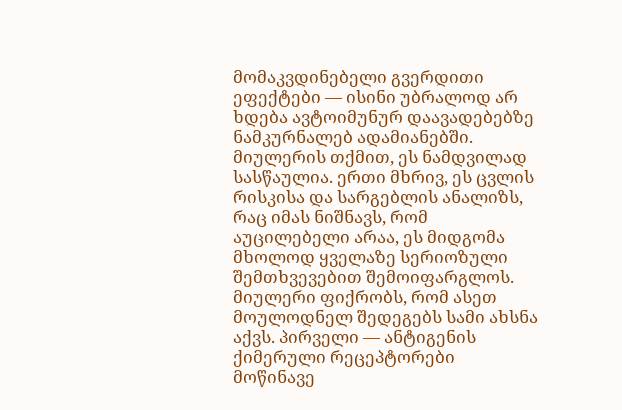მომაკვდინებელი გვერდითი ეფექტები — ისინი უბრალოდ არ ხდება ავტოიმუნურ დაავადებებზე ნამკურნალებ ადამიანებში. მიულერის თქმით, ეს ნამდვილად სასწაულია. ერთი მხრივ, ეს ცვლის რისკისა და სარგებლის ანალიზს, რაც იმას ნიშნავს, რომ აუცილებელი არაა, ეს მიდგომა მხოლოდ ყველაზე სერიოზული შემთხვევებით შემოიფარგლოს.
მიულერი ფიქრობს, რომ ასეთ მოულოდნელ შედეგებს სამი ახსნა აქვს. პირველი — ანტიგენის ქიმერული რეცეპტორები მოწინავე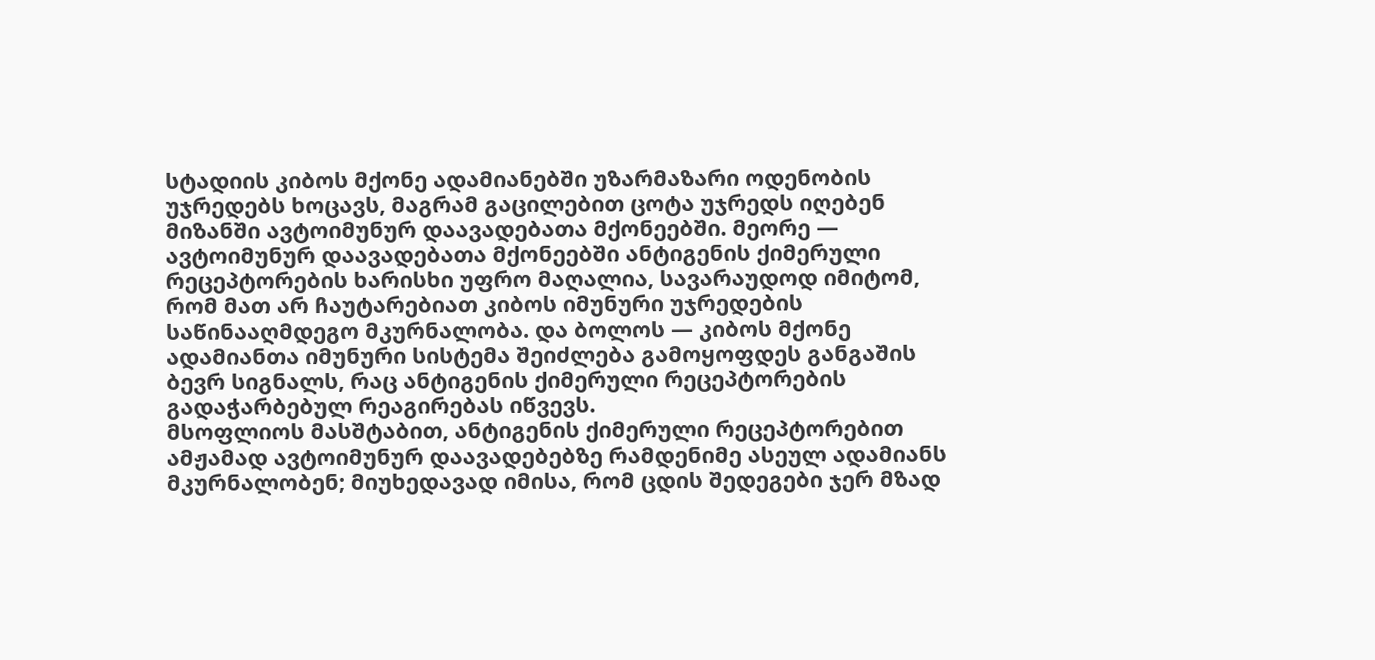სტადიის კიბოს მქონე ადამიანებში უზარმაზარი ოდენობის უჯრედებს ხოცავს, მაგრამ გაცილებით ცოტა უჯრედს იღებენ მიზანში ავტოიმუნურ დაავადებათა მქონეებში. მეორე — ავტოიმუნურ დაავადებათა მქონეებში ანტიგენის ქიმერული რეცეპტორების ხარისხი უფრო მაღალია, სავარაუდოდ იმიტომ, რომ მათ არ ჩაუტარებიათ კიბოს იმუნური უჯრედების საწინააღმდეგო მკურნალობა. და ბოლოს — კიბოს მქონე ადამიანთა იმუნური სისტემა შეიძლება გამოყოფდეს განგაშის ბევრ სიგნალს, რაც ანტიგენის ქიმერული რეცეპტორების გადაჭარბებულ რეაგირებას იწვევს.
მსოფლიოს მასშტაბით, ანტიგენის ქიმერული რეცეპტორებით ამჟამად ავტოიმუნურ დაავადებებზე რამდენიმე ასეულ ადამიანს მკურნალობენ; მიუხედავად იმისა, რომ ცდის შედეგები ჯერ მზად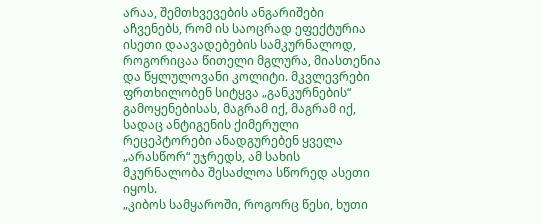არაა, შემთხვევების ანგარიშები აჩვენებს, რომ ის საოცრად ეფექტურია ისეთი დაავადებების სამკურნალოდ, როგორიცაა წითელი მგლურა, მიასთენია და წყლულოვანი კოლიტი. მკვლევრები ფრთხილობენ სიტყვა „განკურნების“ გამოყენებისას, მაგრამ იქ, მაგრამ იქ, სადაც ანტიგენის ქიმერული რეცეპტორები ანადგურებენ ყველა „არასწორ“ უჯრედს, ამ სახის მკურნალობა შესაძლოა სწორედ ასეთი იყოს.
„კიბოს სამყაროში, როგორც წესი, ხუთი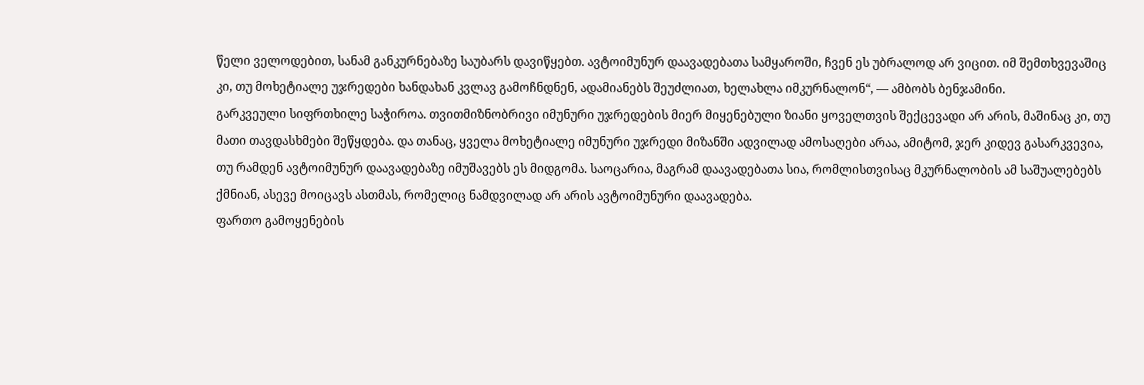წელი ველოდებით, სანამ განკურნებაზე საუბარს დავიწყებთ. ავტოიმუნურ დაავადებათა სამყაროში, ჩვენ ეს უბრალოდ არ ვიცით. იმ შემთხვევაშიც კი, თუ მოხეტიალე უჯრედები ხანდახან კვლავ გამოჩნდნენ, ადამიანებს შეუძლიათ, ხელახლა იმკურნალონ“, — ამბობს ბენჯამინი.
გარკვეული სიფრთხილე საჭიროა. თვითმიზნობრივი იმუნური უჯრედების მიერ მიყენებული ზიანი ყოველთვის შექცევადი არ არის, მაშინაც კი, თუ მათი თავდასხმები შეწყდება. და თანაც, ყველა მოხეტიალე იმუნური უჯრედი მიზანში ადვილად ამოსაღები არაა, ამიტომ, ჯერ კიდევ გასარკვევია, თუ რამდენ ავტოიმუნურ დაავადებაზე იმუშავებს ეს მიდგომა. საოცარია, მაგრამ დაავადებათა სია, რომლისთვისაც მკურნალობის ამ საშუალებებს ქმნიან, ასევე მოიცავს ასთმას, რომელიც ნამდვილად არ არის ავტოიმუნური დაავადება.
ფართო გამოყენების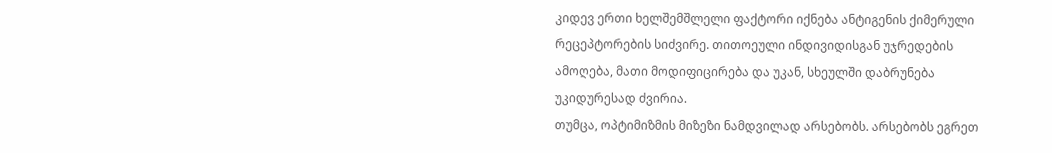კიდევ ერთი ხელშემშლელი ფაქტორი იქნება ანტიგენის ქიმერული რეცეპტორების სიძვირე. თითოეული ინდივიდისგან უჯრედების ამოღება, მათი მოდიფიცირება და უკან, სხეულში დაბრუნება უკიდურესად ძვირია.
თუმცა, ოპტიმიზმის მიზეზი ნამდვილად არსებობს. არსებობს ეგრეთ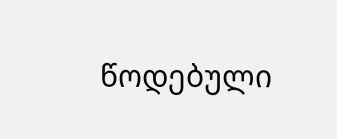წოდებული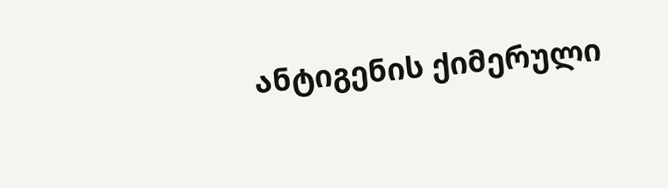ანტიგენის ქიმერული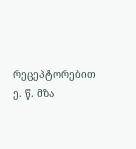რეცეპტორებით ე. წ. მზა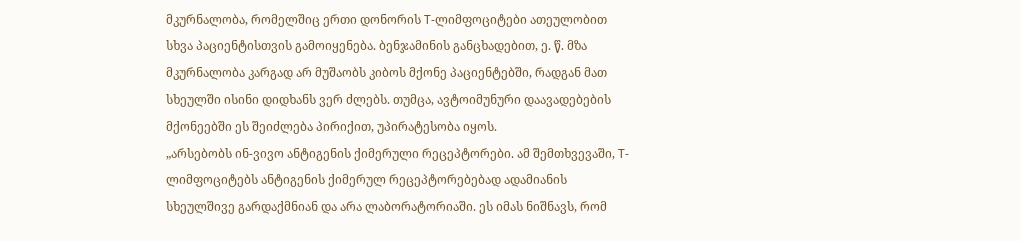მკურნალობა, რომელშიც ერთი დონორის T-ლიმფოციტები ათეულობით სხვა პაციენტისთვის გამოიყენება. ბენჯამინის განცხადებით, ე. წ. მზა მკურნალობა კარგად არ მუშაობს კიბოს მქონე პაციენტებში, რადგან მათ სხეულში ისინი დიდხანს ვერ ძლებს. თუმცა, ავტოიმუნური დაავადებების მქონეებში ეს შეიძლება პირიქით, უპირატესობა იყოს.
„არსებობს ინ-ვივო ანტიგენის ქიმერული რეცეპტორები. ამ შემთხვევაში, T-ლიმფოციტებს ანტიგენის ქიმერულ რეცეპტორებებად ადამიანის სხეულშივე გარდაქმნიან და არა ლაბორატორიაში. ეს იმას ნიშნავს, რომ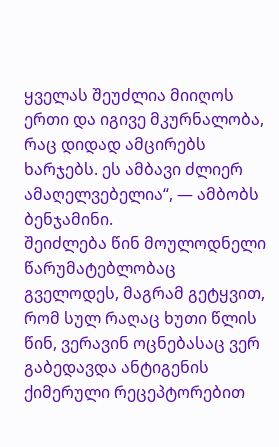ყველას შეუძლია მიიღოს ერთი და იგივე მკურნალობა, რაც დიდად ამცირებს ხარჯებს. ეს ამბავი ძლიერ ამაღელვებელია“, — ამბობს ბენჯამინი.
შეიძლება წინ მოულოდნელი წარუმატებლობაც გველოდეს, მაგრამ გეტყვით, რომ სულ რაღაც ხუთი წლის წინ, ვერავინ ოცნებასაც ვერ გაბედავდა ანტიგენის ქიმერული რეცეპტორებით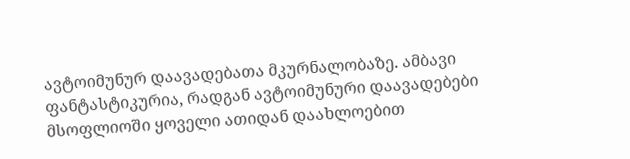ავტოიმუნურ დაავადებათა მკურნალობაზე. ამბავი ფანტასტიკურია, რადგან ავტოიმუნური დაავადებები მსოფლიოში ყოველი ათიდან დაახლოებით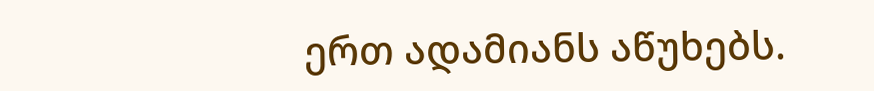ერთ ადამიანს აწუხებს.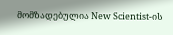მომზადებულია New Scientist-ის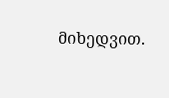მიხედვით.